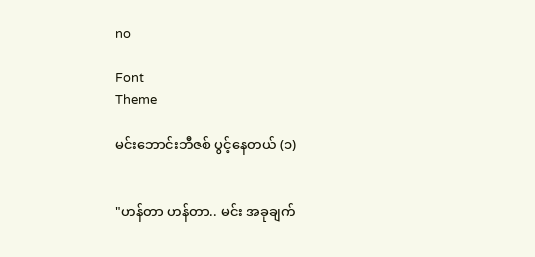no

Font
Theme

မင်းဘောင်းဘီဇစ် ပွင့်နေတယ် (၁)


"ဟန်တာ ဟန်တာ.. မင်း အခုချက်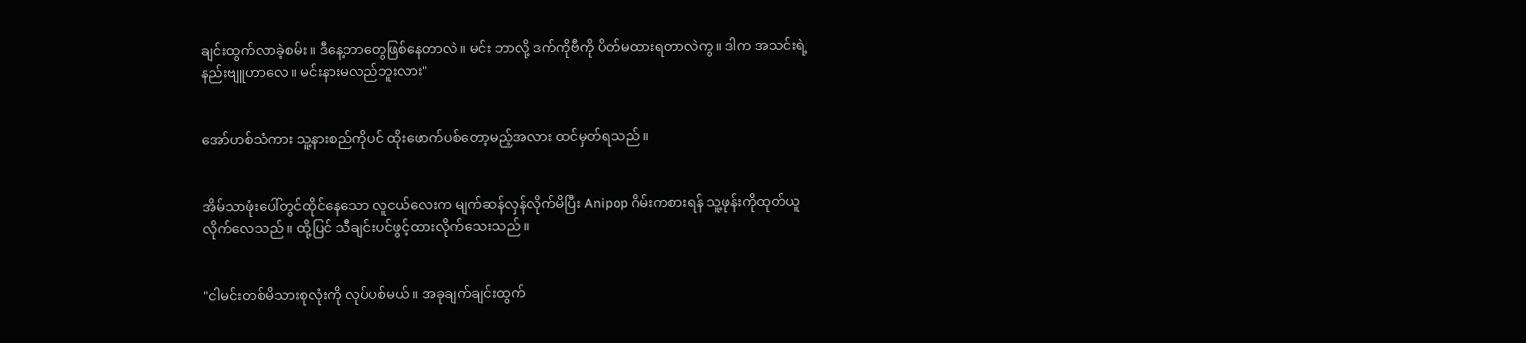ချင်းထွက်လာခဲ့စမ်း။ ဒီနေ့ဘာတွေဖြစ်နေတာလဲ။ မင်း ဘာလို့ ဒက်ကိုဗီကို ပိတ်မထားရတာလဲကွ။ ဒါက အသင်းရဲ့နည်းဗျူဟာလေ။ မင်းနားမလည်ဘူးလား"


အော်ဟစ်သံကား သူ့နားစည်ကိုပင် ထိုးဖောက်ပစ်တော့မည့်အလား ထင်မှတ်ရသည်။


အိမ်သာဖုံးပေါ်တွင်ထိုင်နေသော လူငယ်လေးက မျက်ဆန်လှန်လိုက်မိပြီး Anipop ဂိမ်းကစားရန် သူ့ဖုန်းကိုထုတ်ယူလိုက်လေသည်။ ထို့ပြင် သီချင်းပင်ဖွင့်ထားလိုက်သေးသည်။


"ငါမင်းတစ်မိသားစုလုံးကို လုပ်ပစ်မယ်။ အခုချက်ချင်းထွက်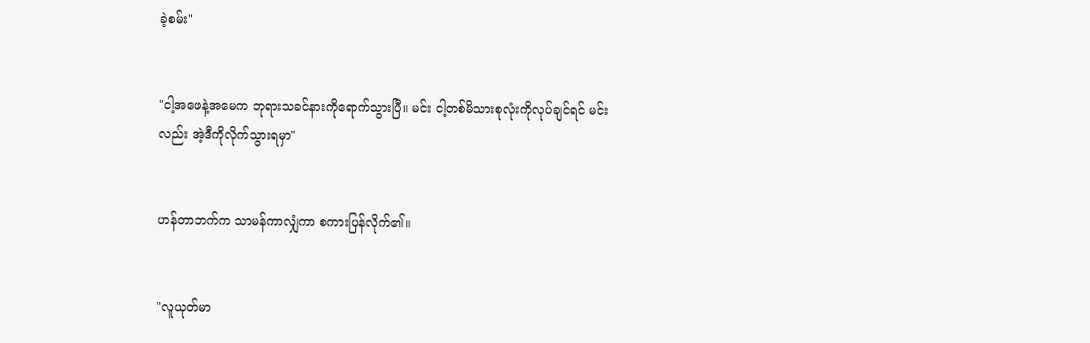ခဲ့စမ်း"


"ငါ့အဖေနဲ့အမေက ဘုရားသခင်နားကိုရောက်သွားပြီ။ မင်း ငါ့တစ်မိသားစုလုံးကိုလုပ်ချင်ရင် မင်းလည်း အဲ့ဒီကိုလိုက်သွားရမှာ"


ဟန်တာဘက်က သာမန်ကာလျှံကာ စကားပြန်လိုက်၏။


"လူယုတ်မာ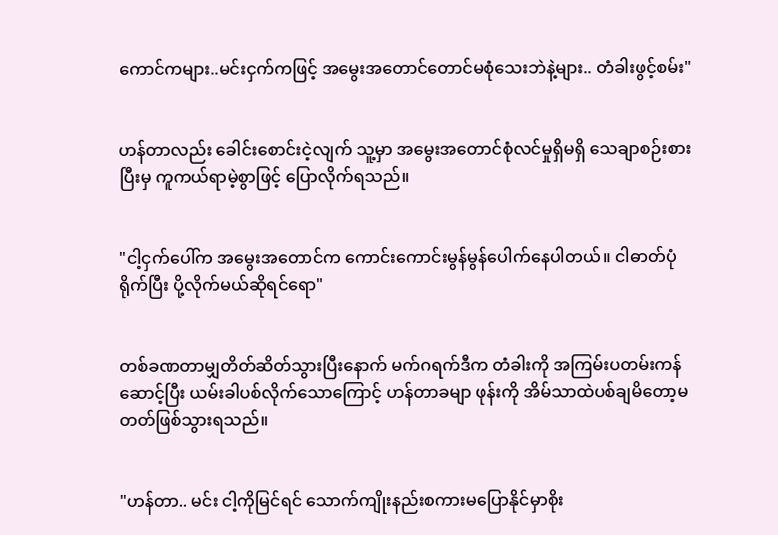ကောင်ကများ..မင်းငှက်ကဖြင့် အမွေးအတောင်တောင်မစုံသေးဘဲနဲ့များ.. တံခါးဖွင့်စမ်း"


ဟန်တာလည်း ခေါင်းစောင်းငဲ့လျက် သူ့မှာ အမွေးအတောင်စုံလင်မှုရှိမရှိ သေချာစဉ်းစားပြီးမှ ကူကယ်ရာမဲ့စွာဖြင့် ပြောလိုက်ရသည်။


"ငါ့ငှက်ပေါ်က အမွေးအတောင်က ကောင်းကောင်းမွန်မွန်ပေါက်နေပါတယ်။ ငါဓာတ်ပုံရိုက်ပြီး ပို့လိုက်မယ်ဆိုရင်ရော"


တစ်ခဏတာမျှတိတ်ဆိတ်သွားပြီးနောက် မက်ဂရက်ဒီက တံခါးကို အကြမ်းပတမ်းကန်ဆောင့်ပြီး ယမ်းခါပစ်လိုက်သောကြောင့် ဟန်တာခမျာ ဖုန်းကို အိမ်သာထဲပစ်ချမိတော့မတတ်ဖြစ်သွားရသည်။


"ဟန်တာ.. မင်း ငါ့ကိုမြင်ရင် သောက်ကျိုးနည်းစကားမပြောနိုင်မှာစိုး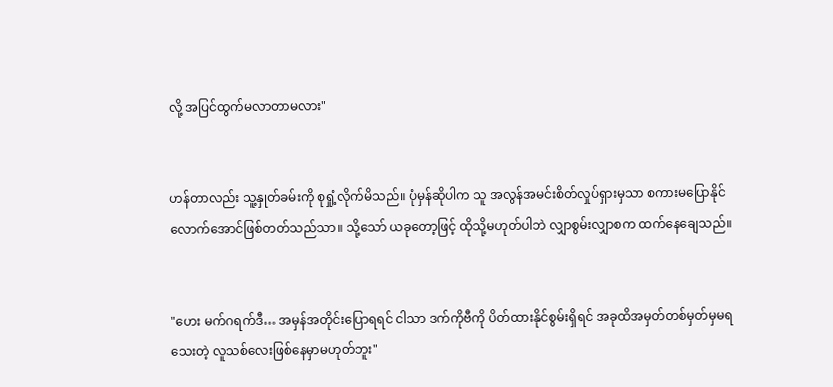လို့ အပြင်ထွက်မလာတာမလား"


ဟန်တာလည်း သူ့နှုတ်ခမ်းကို စုရှုံ့လိုက်မိသည်။ ပုံမှန်ဆိုပါက သူ အလွန်အမင်းစိတ်လှုပ်ရှားမှသာ စကားမပြောနိုင်လောက်အောင်ဖြစ်တတ်သည်သာ။ သို့သော် ယခုတော့ဖြင့် ထိုသို့မဟုတ်ပါဘဲ လျှာစွမ်းလျှာစက ထက်နေချေသည်။


"ဟေး မက်ဂရက်ဒီ… အမှန်အတိုင်းပြောရရင် ငါသာ ဒက်ကိုဗီကို ပိတ်ထားနိုင်စွမ်းရှိရင် အခုထိအမှတ်တစ်မှတ်မှမရသေးတဲ့ လူသစ်လေးဖြစ်နေမှာမဟုတ်ဘူး"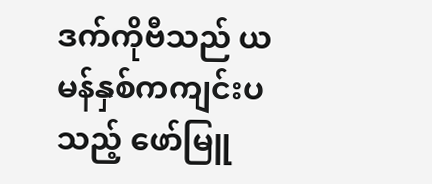ဒက်ကိုဗီသည် ယမန်နှစ်ကကျင်းပသည့် ဖော်မြူ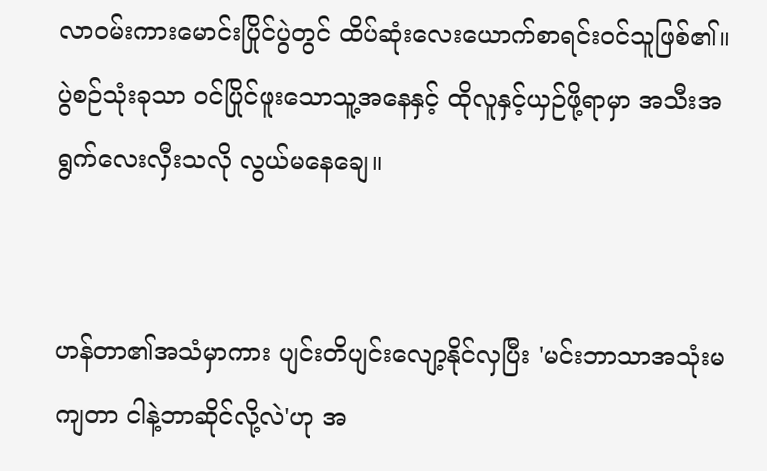လာဝမ်းကားမောင်းပြိုင်ပွဲတွင် ထိပ်ဆုံးလေးယောက်စာရင်းဝင်သူဖြစ်၏။ ပွဲစဉ်သုံးခုသာ ဝင်ပြိုင်ဖူးသောသူ့အနေနှင့် ထိုလူနှင့်ယှဉ်ဖို့ရာမှာ အသီးအရွက်လေးလှီးသလို လွယ်မနေချေ။


ဟန်တာ၏အသံမှာကား ပျင်းတိပျင်းလျော့နိုင်လှပြီး 'မင်းဘာသာအသုံးမကျတာ ငါနဲ့ဘာဆိုင်လို့လဲ'ဟု အ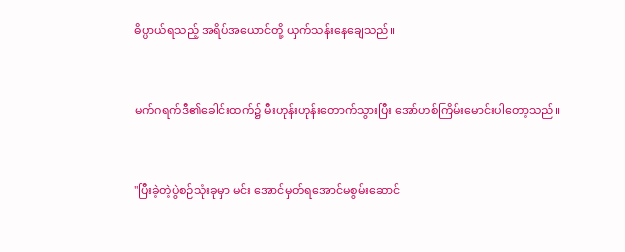ဓိပ္ပာယ်ရသည့် အရိပ်အယောင်တို့ ယှက်သန်းနေချေသည်။


မက်ဂရက်ဒီ၏ခေါင်းထက်၌ မီးဟုန်းဟုန်းတောက်သွားပြီး အော်ဟစ်ကြိမ်းမောင်းပါတော့သည်။


"ပြီးခဲ့တဲ့ပွဲစဉ်သုံးခုမှာ မင်း အောင်မှတ်ရအောင်မစွမ်းဆောင်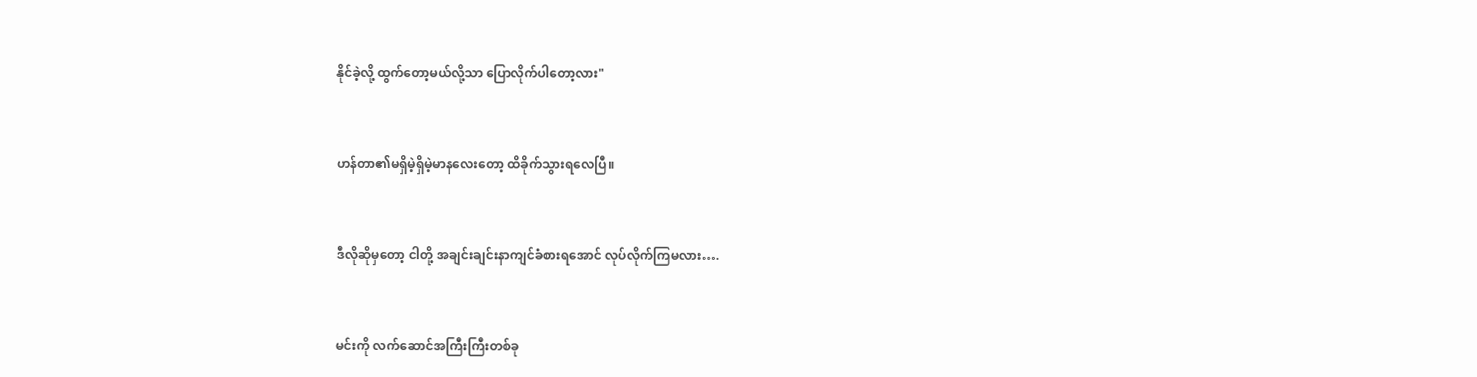နိုင်ခဲ့လို့ ထွက်တော့မယ်လို့သာ ပြောလိုက်ပါတော့လား"


ဟန်တာ၏မရှိမဲ့ရှိမဲ့မာနလေးတော့ ထိခိုက်သွားရလေပြီ။


ဒီလိုဆိုမှတော့ ငါတို့ အချင်းချင်းနာကျင်ခံစားရအောင် လုပ်လိုက်ကြမလား….


မင်းကို လက်ဆောင်အကြီးကြီးတစ်ခု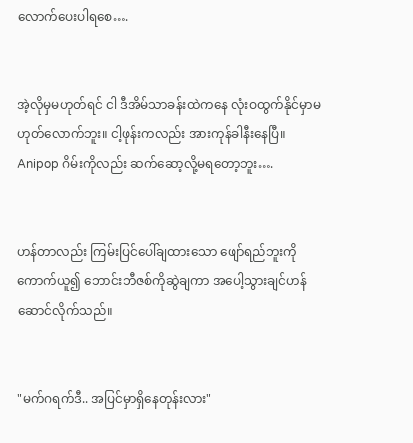လောက်ပေးပါရစေ….


အဲ့လိုမှမဟုတ်ရင် ငါ ဒီအိမ်သာခန်းထဲကနေ လုံးဝထွက်နိုင်မှာမဟုတ်လောက်ဘူး။ ငါ့ဖုန်းကလည်း အားကုန်ခါနီးနေပြီ။ Anipop ဂိမ်းကိုလည်း ဆက်ဆော့လို့မရတော့ဘူး….


ဟန်တာလည်း ကြမ်းပြင်ပေါ်ချထားသော ဖျော်ရည်ဘူးကိုကောက်ယူ၍ ဘောင်းဘီဇစ်ကိုဆွဲချကာ အပေါ့သွားချင်ဟန်ဆောင်လိုက်သည်။


"မက်ဂရက်ဒီ.. အပြင်မှာရှိနေတုန်းလား"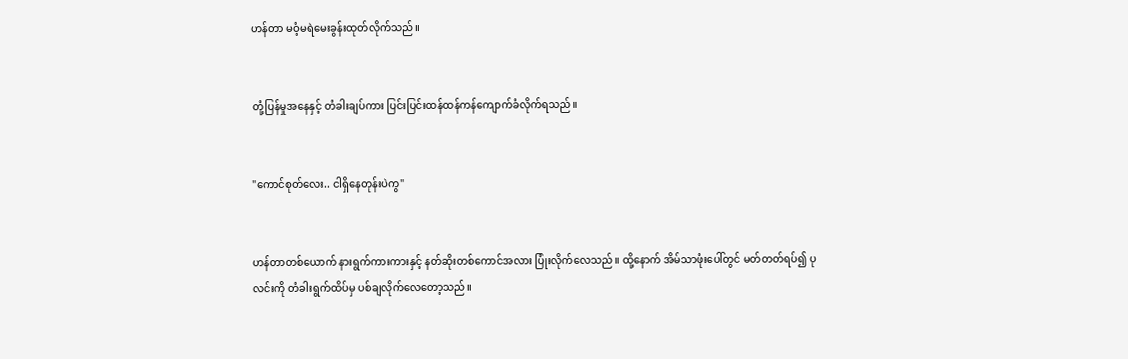ဟန်တာ မဝံ့မရဲမေးခွန်းထုတ်လိုက်သည်။


တုံ့ပြန်မှုအနေနှင့် တံခါးချပ်ကား ပြင်းပြင်းထန်ထန်ကန်ကျောက်ခံလိုက်ရသည်။


"ကောင်စုတ်လေး.. ငါရှိနေတုန်းပဲကွ"


ဟန်တာတစ်ယောက် နားရွက်ကားကားနှင့် နတ်ဆိုးတစ်ကောင်အလား ပြုံးလိုက်လေသည်။ ထို့နောက် အိမ်သာဖုံးပေါ်တွင် မတ်တတ်ရပ်၍ ပုလင်းကို တံခါးရွက်ထိပ်မှ ပစ်ချလိုက်လေတော့သည်။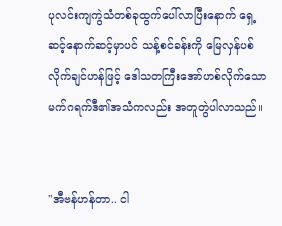ပုလင်းကျကွဲသံတစ်ခုထွက်ပေါ်လာပြီးနောက် ရှေ့ဆင့်နောက်ဆင့်မှာပင် သန့်စင်ခန်းကို မြေလှန်ပစ်လိုက်ချင်ဟန်ဖြင့် ဒေါသတကြီးအော်ဟစ်လိုက်သော မက်ဂရက်ဒီ၏အသံကလည်း အတူတွဲပါလာသည်။


"အီဗန်ဟန်တာ.. ငါ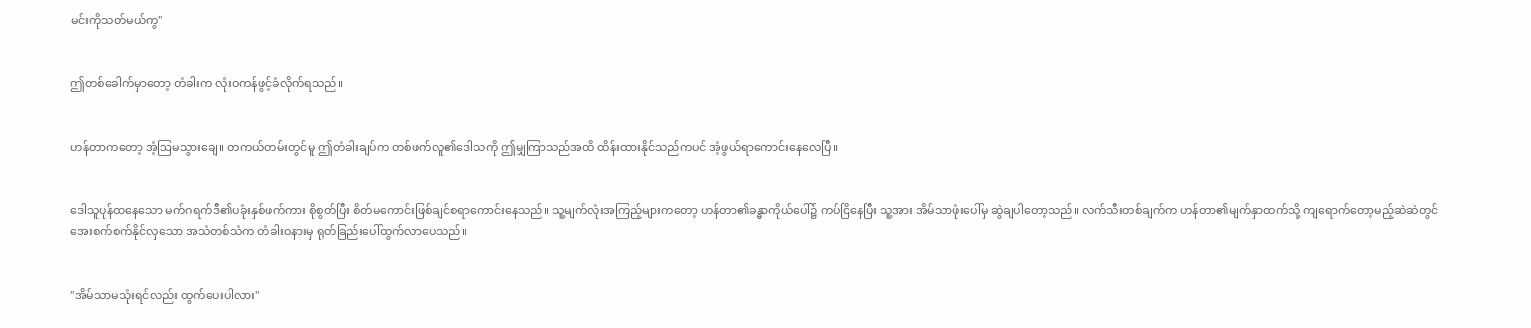မင်းကိုသတ်မယ်ကွ"


ဤတစ်ခေါက်မှာတော့ တံခါးက လုံးဝကန်ဖွင့်ခံလိုက်ရသည်။


ဟန်တာကတော့ အံ့ဩမသွားချေ။ တကယ်တမ်းတွင်မူ ဤတံခါးချပ်က တစ်ဖက်လူ၏ဒေါသကို ဤမျှကြာသည်အထိ ထိန်းထားနိုင်သည်ကပင် အံ့ဖွယ်ရာကောင်းနေလေပြီ။


ဒေါသူပုန်ထနေသော မက်ဂရက်ဒီ၏ပခုံးနှစ်ဖက်ကား စိုစွတ်ပြီး စိတ်မကောင်းဖြစ်ချင်စရာကောင်းနေသည်။ သူ့မျက်လုံးအကြည့်များကတော့ ဟန်တာ၏ခန္ဓာကိုယ်ပေါ်၌ ကပ်ငြိနေပြီး သူ့အား အိမ်သာဖုံးပေါ်မှ ဆွဲချပါတော့သည်။ လက်သီးတစ်ချက်က ဟန်တာ၏မျက်နှာထက်သို့ ကျရောက်တော့မည့်ဆဲဆဲတွင် အေးစက်စက်နိုင်လှသော အသံတစ်သံက တံခါးဝနားမှ ရုတ်ခြည်းပေါ်ထွက်လာပေသည်။


"အိမ်သာမသုံးရင်လည်း ထွက်ပေးပါလား"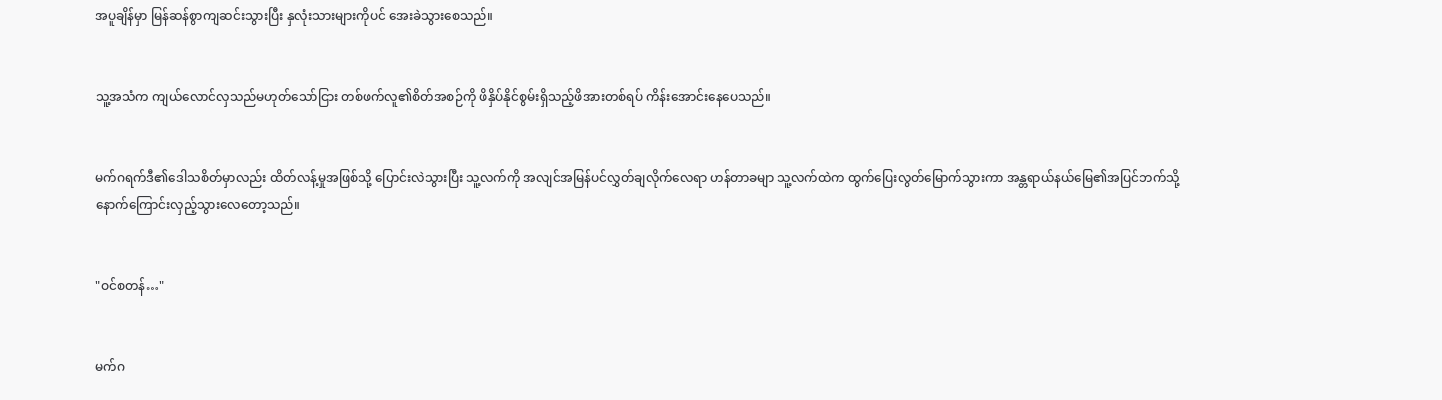အပူချိန်မှာ မြန်ဆန်စွာကျဆင်းသွားပြီး နှလုံးသားများကိုပင် အေးခဲသွားစေသည်။


သူ့အသံက ကျယ်လောင်လှသည်မဟုတ်သော်ငြား တစ်ဖက်လူ၏စိတ်အစဉ်ကို ဖိနှိပ်နိုင်စွမ်းရှိသည့်ဖိအားတစ်ရပ် ကိန်းအောင်းနေပေသည်။


မက်ဂရက်ဒီ၏ဒေါသစိတ်မှာလည်း ထိတ်လန့်မှုအဖြစ်သို့ ပြောင်းလဲသွားပြီး သူ့လက်ကို အလျင်အမြန်ပင်လွှတ်ချလိုက်လေရာ ဟန်တာခမျာ သူ့လက်ထဲက ထွက်ပြေးလွတ်မြောက်သွားကာ အန္တရာယ်နယ်မြေ၏အပြင်ဘက်သို့ နောက်ကြောင်းလှည့်သွားလေတော့သည်။


"ဝင်စတန်…"


မက်ဂ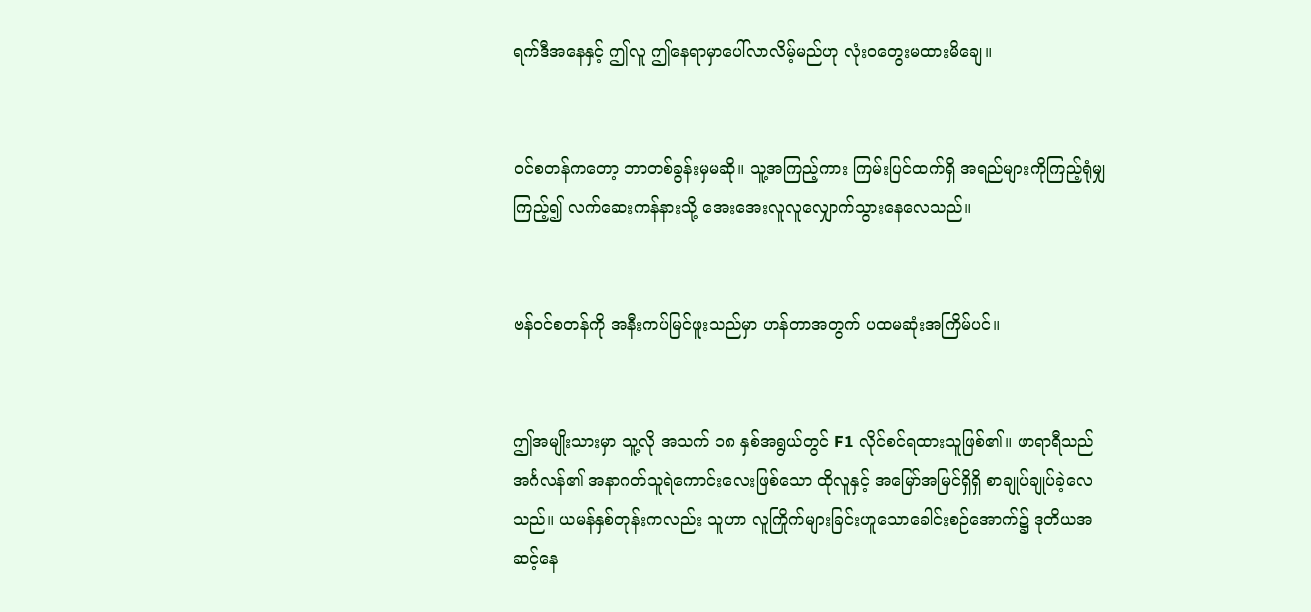ရက်ဒီအနေနှင့် ဤလူ ဤနေရာမှာပေါ်လာလိမ့်မည်ဟု လုံးဝတွေးမထားမိချေ။


ဝင်စတန်ကတော့ ဘာတစ်ခွန်းမှမဆို။ သူ့အကြည့်ကား ကြမ်းပြင်ထက်ရှိ အရည်များကိုကြည့်ရုံမျှကြည့်၍ လက်ဆေးကန်နားသို့ အေးအေးလူလူလျှောက်သွားနေလေသည်။


ဗန်ဝင်စတန်ကို အနီးကပ်မြင်ဖူးသည်မှာ ဟန်တာအတွက် ပထမဆုံးအကြိမ်ပင်။


ဤအမျိုးသားမှာ သူ့လို အသက် ၁၈ နှစ်အရွယ်တွင် F1 လိုင်စင်ရထားသူဖြစ်၏။ ဖာရာရီသည် အင်္ဂလန်၏ အနာဂတ်သူရဲကောင်းလေးဖြစ်သော ထိုလူနှင့် အမြော်အမြင်ရှိရှိ စာချုပ်ချုပ်ခဲ့လေသည်။ ယမန်နှစ်တုန်းကလည်း သူဟာ လူကြိုက်များခြင်းဟူသောခေါင်းစဉ်အောက်၌ ဒုတိယအဆင့်နေ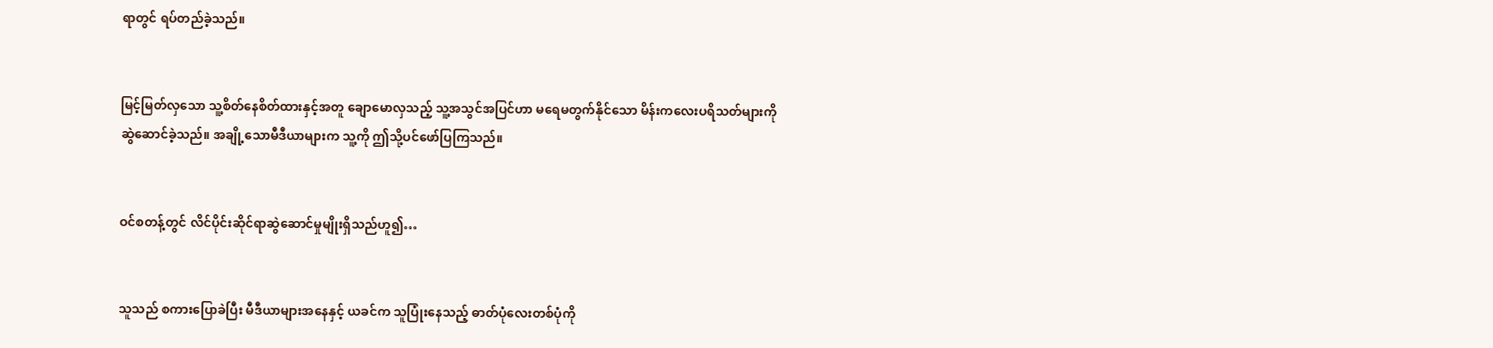ရာတွင် ရပ်တည်ခဲ့သည်။


မြင့်မြတ်လှသော သူ့စိတ်နေစိတ်ထားနှင့်အတူ ချောမောလှသည့် သူ့အသွင်အပြင်ဟာ မရေမတွက်နိုင်သော မိန်းကလေးပရိသတ်များကို ဆွဲဆောင်ခဲ့သည်။ အချို့သောမီဒီယာများက သူ့ကို ဤသို့ပင်ဖော်ပြကြသည်။


ဝင်စတန့်တွင် လိင်ပိုင်းဆိုင်ရာဆွဲဆောင်မှုမျိုးရှိသည်ဟူ၍…


သူသည် စကားပြောခဲပြီး မီဒီယာများအနေနှင့် ယခင်က သူပြုံးနေသည့် ဓာတ်ပုံလေးတစ်ပုံကို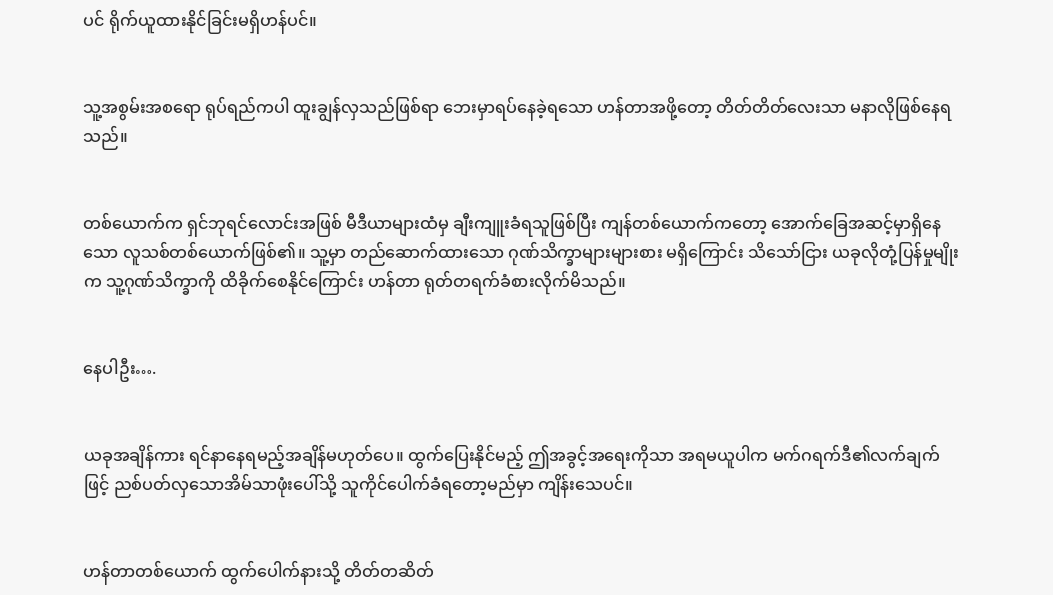ပင် ရိုက်ယူထားနိုင်ခြင်းမရှိဟန်ပင်။


သူ့အစွမ်းအစရော ရုပ်ရည်ကပါ ထူးချွန်လှသည်ဖြစ်ရာ ဘေးမှာရပ်နေခဲ့ရသော ဟန်တာအဖို့တော့ တိတ်တိတ်လေးသာ မနာလိုဖြစ်နေရသည်။


တစ်ယောက်က ရှင်ဘုရင်လောင်းအဖြစ် မီဒီယာများထံမှ ချီးကျူးခံရသူဖြစ်ပြီး ကျန်တစ်ယောက်ကတော့ အောက်ခြေအဆင့်မှာရှိနေသော လူသစ်တစ်ယောက်ဖြစ်၏။ သူ့မှာ တည်ဆောက်ထားသော ဂုဏ်သိက္ခာများများစား မရှိကြောင်း သိသော်ငြား ယခုလိုတုံ့ပြန်မှုမျိုးက သူ့ဂုဏ်သိက္ခာကို ထိခိုက်စေနိုင်ကြောင်း ဟန်တာ ရုတ်တရက်ခံစားလိုက်မိသည်။


နေပါဦး….


ယခုအချိန်ကား ရင်နာနေရမည့်အချိန်မဟုတ်ပေ။ ထွက်ပြေးနိုင်မည့် ဤအခွင့်အရေးကိုသာ အရမယူပါက မက်ဂရက်ဒီ၏လက်ချက်ဖြင့် ညစ်ပတ်လှသောအိမ်သာဖုံးပေါ်သို့ သူကိုင်ပေါက်ခံရတော့မည်မှာ ကျိန်းသေပင်။


ဟန်တာတစ်ယောက် ထွက်ပေါက်နားသို့ တိတ်တဆိတ်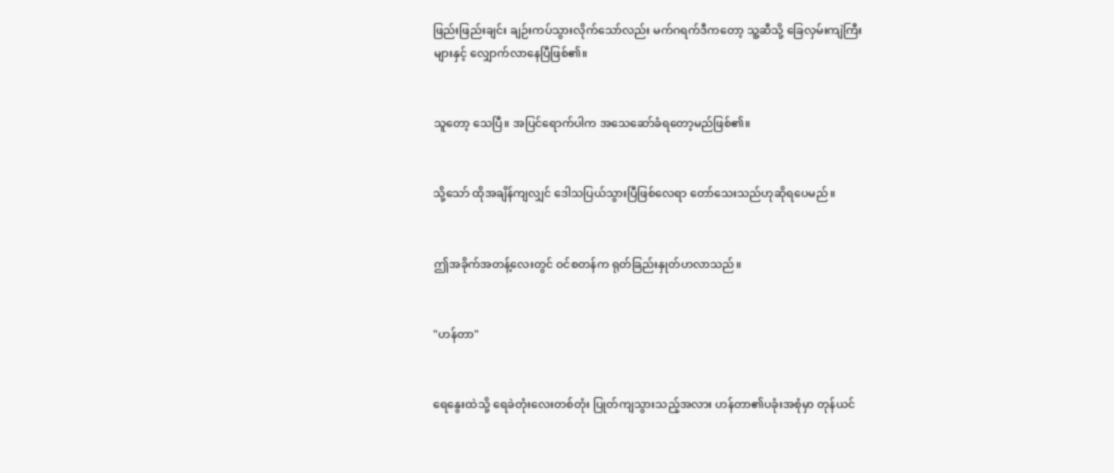ဖြည်းဖြည်းချင်း ချဉ်းကပ်သွားလိုက်သော်လည်း မက်ဂရက်ဒီကတော့ သူ့ဆီသို့ ခြေလှမ်းကျဲကြီးများနှင့် လျှောက်လာနေပြီဖြစ်၏။


သူတော့ သေပြီ။ အပြင်ရောက်ပါက အသေဆော်ခံရတော့မည်ဖြစ်၏။


သို့သော် ထိုအချိန်ကျလျှင် ဒေါသပြယ်သွားပြီဖြစ်လေရာ တော်သေးသည်ဟုဆိုရပေမည်။


ဤအခိုက်အတန့်လေးတွင် ဝင်စတန်က ရုတ်ခြည်းနှုတ်ဟလာသည်။


"ဟန်တာ"


ရေနွေးထဲသို့ ရေခဲတုံးလေးတစ်တုံး ပြုတ်ကျသွားသည့်အလား ဟန်တာ၏ပခုံးအစုံမှာ တုန်ယင်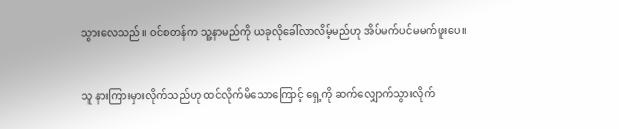သွားလေသည်။ ဝင်စတန်က သူ့နာမည်ကို ယခုလိုခေါ်လာလိမ့်မည်ဟု အိပ်မက်ပင်မမက်ဖူးပေ။


သူ နားကြားမှားလိုက်သည်ဟု ထင်လိုက်မိသောကြောင့် ရှေ့ကို ဆက်လျှောက်သွားလိုက်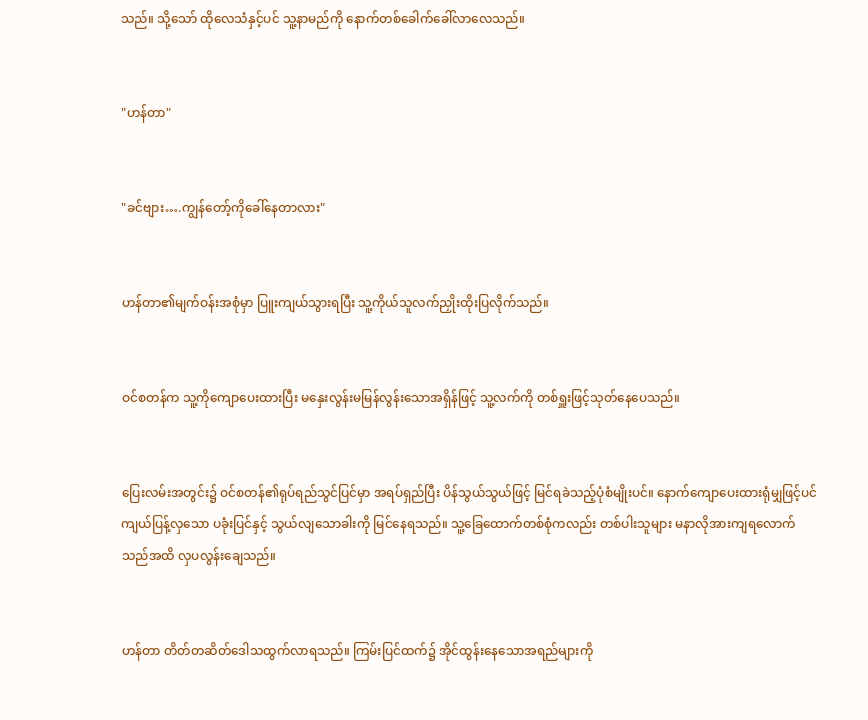သည်။ သို့သော် ထိုလေသံနှင့်ပင် သူ့နာမည်ကို နောက်တစ်ခေါက်ခေါ်လာလေသည်။


"ဟန်တာ"


"ခင်ဗျား….ကျွန်တော့်ကိုခေါ်နေတာလား"


ဟန်တာ၏မျက်ဝန်းအစုံမှာ ပြူးကျယ်သွားရပြီး သူ့ကိုယ်သူလက်ညှိုးထိုးပြလိုက်သည်။


ဝင်စတန်က သူ့ကိုကျောပေးထားပြီး မနှေးလွန်းမမြန်လွန်းသောအရှိန်ဖြင့် သူ့လက်ကို တစ်ရှူးဖြင့်သုတ်နေပေသည်။


ပြေးလမ်းအတွင်း၌ ဝင်စတန်၏ရုပ်ရည်သွင်ပြင်မှာ အရပ်ရှည်ပြီး ပိန်သွယ်သွယ်ဖြင့် မြင်ရခဲသည့်ပုံစံမျိုးပင်။ နောက်ကျောပေးထားရုံမျှဖြင့်ပင် ကျယ်ပြန့်လှသော ပခုံးပြင်နှင့် သွယ်လျသောခါးကို မြင်နေရသည်။ သူ့ခြေထောက်တစ်စုံကလည်း တစ်ပါးသူများ မနာလိုအားကျရလောက်သည်အထိ လှပလွန်းချေသည်။


ဟန်တာ တိတ်တဆိတ်ဒေါသထွက်လာရသည်။ ကြမ်းပြင်ထက်၌ အိုင်ထွန်းနေသောအရည်များကို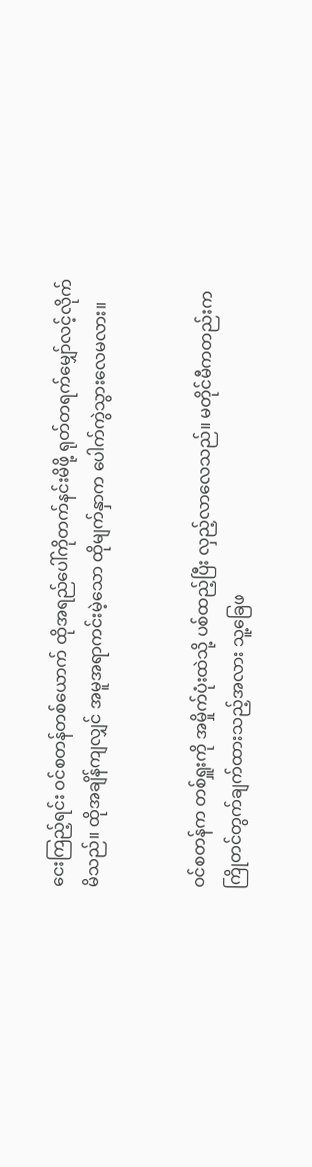ငေးကြည့်ရင်း ဝင်စတန်တစ်ယောက် ထိုအရည်ပေါ်ကိုတက်နင်းမိဖို့ ရုတ်တရက်မျှော်လင့်လိုက်မိသည်။ ထိုအချိန်ကျလျှင် အမူအရာကင်းမဲ့သော ထိုမျက်နှာက ပေါက်ကွဲသွားလေမလား။


ဝင်စတန်က တစ်ရှူးကို အမှိုက်ပုံးထဲသို့ ပစ်ထည့်ပြီး လှည့်လာလေသည်။ မတိုင်မီကတည်းက ကြိုတင်တွက်ချက်ထားသည့်အလား သူ့ခြေဖ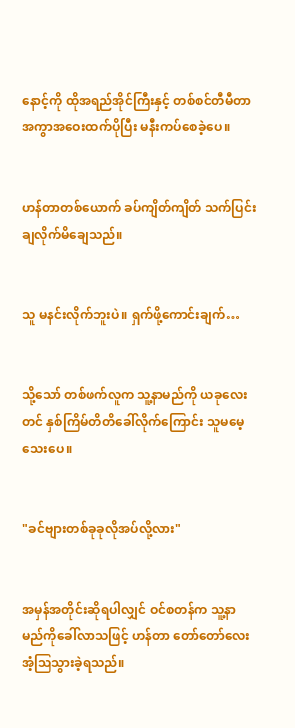နောင့်ကို ထိုအရည်အိုင်ကြီးနှင့် တစ်စင်တီမီတာအကွာအဝေးထက်ပိုပြီး မနီးကပ်စေခဲ့ပေ။


ဟန်တာတစ်ယောက် ခပ်ကျိတ်ကျိတ် သက်ပြင်းချလိုက်မိချေသည်။


သူ မနင်းလိုက်ဘူးပဲ။ ရှက်ဖို့ကောင်းချက်…


သို့သော် တစ်ဖက်လူက သူ့နာမည်ကို ယခုလေးတင် နှစ်ကြိမ်တိတိခေါ်လိုက်ကြောင်း သူမမေ့သေးပေ။


"ခင်ဗျားတစ်ခုခုလိုအပ်လို့လား"


အမှန်အတိုင်းဆိုရပါလျှင် ဝင်စတန်က သူ့နာမည်ကိုခေါ်လာသဖြင့် ဟန်တာ တော်တော်လေးအံ့ဩသွားခဲ့ရသည်။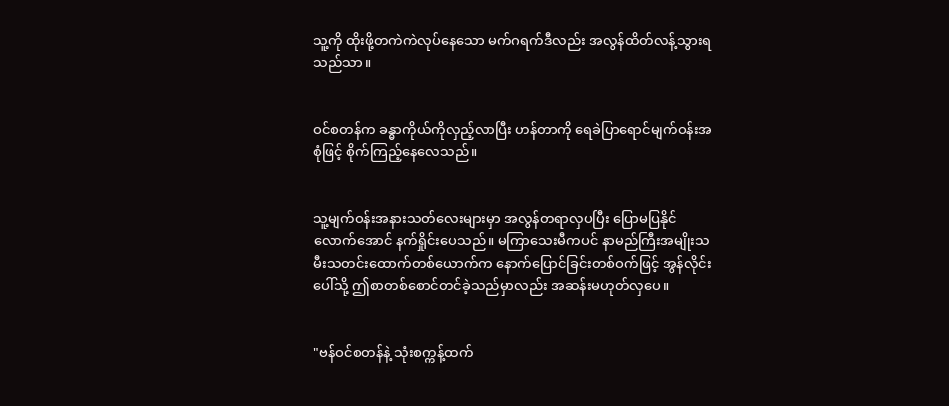သူ့ကို ထိုးဖို့တကဲကဲလုပ်နေသော မက်ဂရက်ဒီလည်း အလွန်ထိတ်လန့်သွားရသည်သာ။


ဝင်စတန်က ခန္ဓာကိုယ်ကိုလှည့်လာပြီး ဟန်တာကို ရေခဲပြာရောင်မျက်ဝန်းအစုံဖြင့် စိုက်ကြည့်နေလေသည်။


သူ့မျက်ဝန်းအနားသတ်လေးများမှာ အလွန်တရာလှပပြီး ပြောမပြနိုင်လောက်အောင် နက်ရှိုင်းပေသည်။ မကြာသေးမီကပင် နာမည်ကြီးအမျိုးသမီးသတင်းထောက်တစ်ယောက်က နောက်ပြောင်ခြင်းတစ်ဝက်ဖြင့် အွန်လိုင်းပေါ်သို့ ဤစာတစ်စောင်တင်ခဲ့သည်မှာလည်း အဆန်းမဟုတ်လှပေ။


"ဗန်ဝင်စတန်နဲ့ သုံးစက္ကန့်ထက်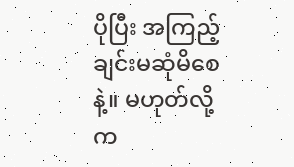ပိုပြီး အကြည့်ချင်းမဆုံမိစေနဲ့။ မဟုတ်လို့က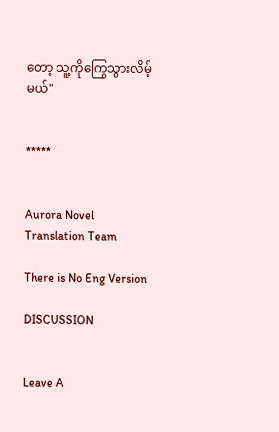တော့ သူ့ကိုကြွေသွားလိမ့်မယ်"


*****


Aurora Novel Translation Team

There is No Eng Version

DISCUSSION


Leave A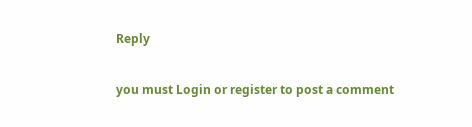Reply

you must Login or register to post a comment